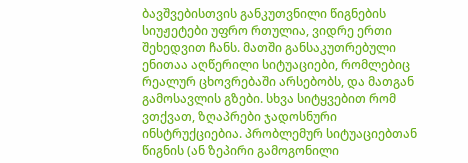ბავშვებისთვის განკუთვნილი წიგნების სიუჟეტები უფრო რთულია, ვიდრე ერთი შეხედვით ჩანს. მათში განსაკუთრებული ენითაა აღწერილი სიტუაციები, რომლებიც რეალურ ცხოვრებაში არსებობს, და მათგან გამოსავლის გზები. სხვა სიტყვებით რომ ვთქვათ, ზღაპრები ჯადოსნური ინსტრუქციებია. პრობლემურ სიტუაციებთან წიგნის (ან ზეპირი გამოგონილი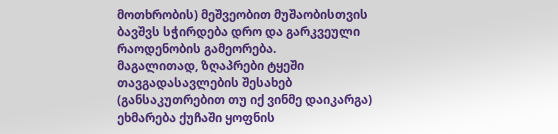მოთხრობის) მეშვეობით მუშაობისთვის ბავშვს სჭირდება დრო და გარკვეული რაოდენობის გამეორება.
მაგალითად, ზღაპრები ტყეში თავგადასავლების შესახებ (განსაკუთრებით თუ იქ ვინმე დაიკარგა) ეხმარება ქუჩაში ყოფნის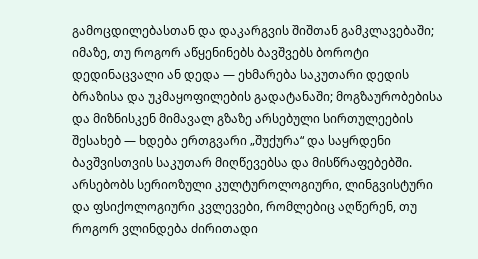გამოცდილებასთან და დაკარგვის შიშთან გამკლავებაში; იმაზე, თუ როგორ აწყენინებს ბავშვებს ბოროტი დედინაცვალი ან დედა — ეხმარება საკუთარი დედის ბრაზისა და უკმაყოფილების გადატანაში; მოგზაურობებისა და მიზნისკენ მიმავალ გზაზე არსებული სირთულეების შესახებ — ხდება ერთგვარი „შუქურა“ და საყრდენი ბავშვისთვის საკუთარ მიღწევებსა და მისწრაფებებში.
არსებობს სერიოზული კულტუროლოგიური, ლინგვისტური და ფსიქოლოგიური კვლევები, რომლებიც აღწერენ, თუ როგორ ვლინდება ძირითადი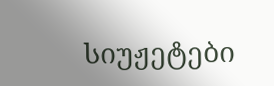სიუჟეტები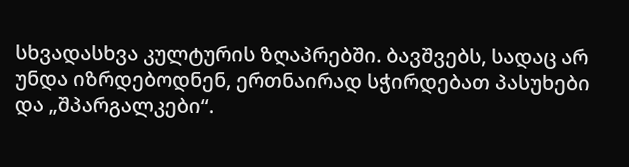სხვადასხვა კულტურის ზღაპრებში. ბავშვებს, სადაც არ უნდა იზრდებოდნენ, ერთნაირად სჭირდებათ პასუხები და „შპარგალკები“.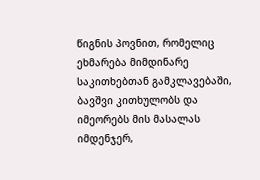წიგნის პოვნით, რომელიც ეხმარება მიმდინარე საკითხებთან გამკლავებაში, ბავშვი კითხულობს და იმეორებს მის მასალას იმდენჯერ,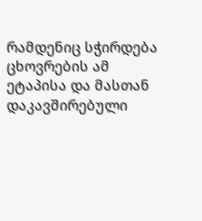რამდენიც სჭირდება ცხოვრების ამ ეტაპისა და მასთან დაკავშირებული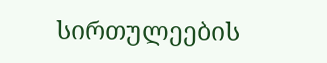სირთულეების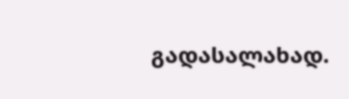გადასალახად.